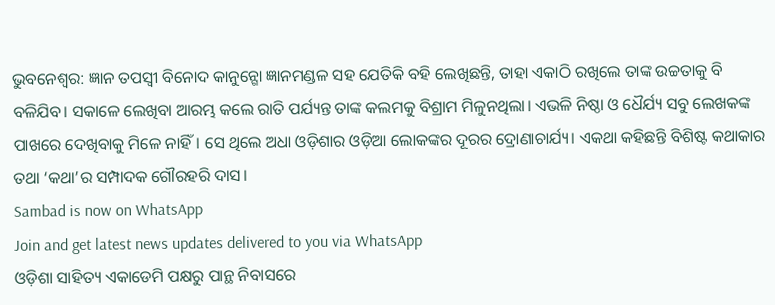ଭୁବନେଶ୍ବର: ଜ୍ଞାନ ତପସ୍ବୀ ବିନୋଦ କାନୁନ୍ଗୋ ଜ୍ଞାନମଣ୍ଡଳ ସହ ଯେତିକି ବହି ଲେଖିଛନ୍ତି, ତାହା ଏକାଠି ରଖିଲେ ତାଙ୍କ ଉଚ୍ଚତାକୁ ବି ବଳିଯିବ। ସକାଳେ ଲେଖିବା ଆରମ୍ଭ କଲେ ରାତି ପର୍ଯ୍ୟନ୍ତ ତାଙ୍କ କଲମକୁ ବିଶ୍ରାମ ମିଳୁନଥିଲା। ଏଭଳି ନିଷ୍ଠା ଓ ଧୈର୍ଯ୍ୟ ସବୁ ଲେଖକଙ୍କ ପାଖରେ ଦେଖିବାକୁ ମିଳେ ନାହିଁ। ସେ ଥିଲେ ଅଧା ଓଡ଼ିଶାର ଓଡ଼ିଆ ଲୋକଙ୍କର ଦୂରର ଦ୍ରୋଣାଚାର୍ଯ୍ୟ। ଏକଥା କହିଛନ୍ତି ବିଶିଷ୍ଟ କଥାକାର ତଥା ‘କଥା’ର ସମ୍ପାଦକ ଗୌରହରି ଦାସ।
Sambad is now on WhatsApp
Join and get latest news updates delivered to you via WhatsApp
ଓଡ଼ିଶା ସାହିତ୍ୟ ଏକାଡେମି ପକ୍ଷରୁ ପାନ୍ଥ ନିବାସରେ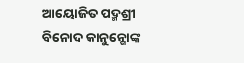ଆୟୋଜିତ ପଦ୍ମଶ୍ରୀ ବିନୋଦ କାନୁନ୍ଗୋଙ୍କ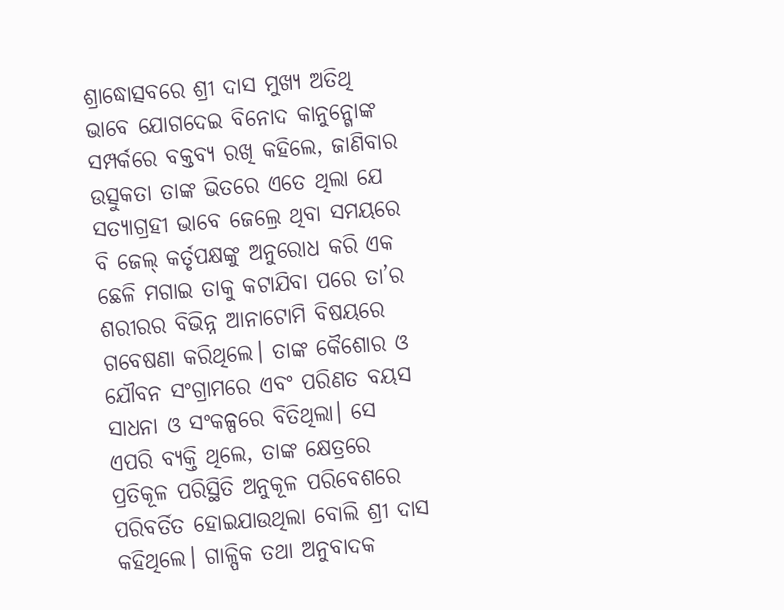ଶ୍ରାଦ୍ଧୋତ୍ସବରେ ଶ୍ରୀ ଦାସ ମୁଖ୍ୟ ଅତିଥି ଭାବେ ଯୋଗଦେଇ ବିନୋଦ କାନୁନ୍ଗୋଙ୍କ ସମ୍ପର୍କରେ ବକ୍ତବ୍ୟ ରଖି କହିଲେ, ଜାଣିବାର ଉତ୍ସୁକତା ତାଙ୍କ ଭିତରେ ଏତେ ଥିଲା ଯେ ସତ୍ୟାଗ୍ରହୀ ଭାବେ ଜେଲ୍ରେ ଥିବା ସମୟରେ ବି ଜେଲ୍ କର୍ତୃପକ୍ଷଙ୍କୁ ଅନୁରୋଧ କରି ଏକ ଛେଳି ମଗାଇ ତାକୁ କଟାଯିବା ପରେ ତା’ର ଶରୀରର ବିଭିନ୍ନ ଆନାଟୋମି ବିଷୟରେ ଗବେଷଣା କରିଥିଲେ। ତାଙ୍କ କୈଶୋର ଓ ଯୌବନ ସଂଗ୍ରାମରେ ଏବଂ ପରିଣତ ବୟସ ସାଧନା ଓ ସଂକଳ୍ପରେ ବିତିଥିଲା। ସେ ଏପରି ବ୍ୟକ୍ତି ଥିଲେ, ତାଙ୍କ କ୍ଷେତ୍ରରେ ପ୍ରତିକୂଳ ପରିସ୍ଥିତି ଅନୁକୂଳ ପରିବେଶରେ ପରିବର୍ତିତ ହୋଇଯାଉଥିଲା ବୋଲି ଶ୍ରୀ ଦାସ କହିଥିଲେ। ଗାଳ୍ପିକ ତଥା ଅନୁବାଦକ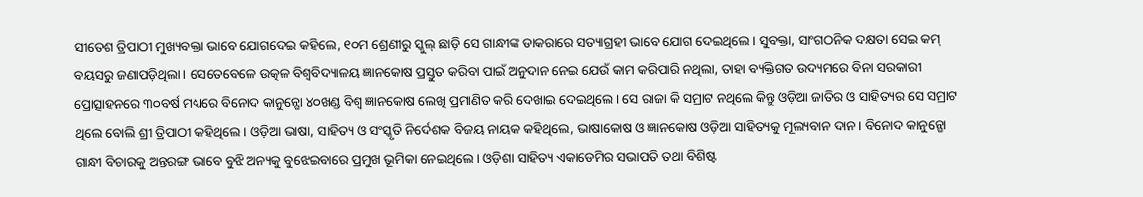ସୀତେଶ ତ୍ରିପାଠୀ ମୁଖ୍ୟବକ୍ତା ଭାବେ ଯୋଗଦେଇ କହିଲେ, ୧୦ମ ଶ୍ରେଣୀରୁ ସ୍କୁଲ୍ ଛାଡ଼ି ସେ ଗାନ୍ଧୀଙ୍କ ଡାକରାରେ ସତ୍ୟାଗ୍ରହୀ ଭାବେ ଯୋଗ ଦେଇଥିଲେ। ସୁବକ୍ତା, ସାଂଗଠନିକ ଦକ୍ଷତା ସେଇ କମ୍ ବୟସରୁ ଜଣାପଡ଼ିଥିଲା। ସେତେବେଳେ ଉତ୍କଳ ବିଶ୍ବବିଦ୍ୟାଳୟ ଜ୍ଞାନକୋଷ ପ୍ରସ୍ତୁତ କରିବା ପାଇଁ ଅନୁଦାନ ନେଇ ଯେଉଁ କାମ କରିପାରି ନଥିଲା, ତାହା ବ୍ୟକ୍ତିଗତ ଉଦ୍ୟମରେ ବିନା ସରକାରୀ ପ୍ରୋତ୍ସାହନରେ ୩୦ବର୍ଷ ମଧ୍ୟରେ ବିନୋଦ କାନୁନ୍ଗୋ ୪୦ଖଣ୍ଡ ବିଶ୍ବ ଜ୍ଞାନକୋଷ ଲେଖି ପ୍ରମାଣିତ କରି ଦେଖାଇ ଦେଇଥିଲେ। ସେ ରାଜା କି ସମ୍ରାଟ ନଥିଲେ କିନ୍ତୁ ଓଡ଼ିଆ ଜାତିର ଓ ସାହିତ୍ୟର ସେ ସମ୍ରାଟ ଥିଲେ ବୋଲି ଶ୍ରୀ ତ୍ରିପାଠୀ କହିଥିଲେ। ଓଡ଼ିଆ ଭାଷା, ସାହିତ୍ୟ ଓ ସଂସ୍କୃତି ନିର୍ଦେଶକ ବିଜୟ ନାୟକ କହିଥିଲେ, ଭାଷାକୋଷ ଓ ଜ୍ଞାନକୋଷ ଓଡ଼ିଆ ସାହିତ୍ୟକୁ ମୂଲ୍ୟବାନ ଦାନ। ବିନୋଦ କାନୁନ୍ଗୋ ଗାନ୍ଧୀ ବିଚାରକୁ ଅନ୍ତରଙ୍ଗ ଭାବେ ବୁଝି ଅନ୍ୟକୁ ବୁଝେଇବାରେ ପ୍ରମୁଖ ଭୂମିକା ନେଇଥିଲେ। ଓଡ଼ିଶା ସାହିତ୍ୟ ଏକାଡେମିର ସଭାପତି ତଥା ବିଶିଷ୍ଟ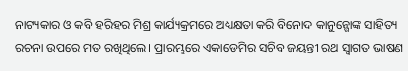ନାଟ୍ୟକାର ଓ କବି ହରିହର ମିଶ୍ର କାର୍ଯ୍ୟକ୍ରମରେ ଅଧ୍ୟକ୍ଷତା କରି ବିନୋଦ କାନୁନ୍ଗୋଙ୍କ ସାହିତ୍ୟ ରଚନା ଉପରେ ମତ ରଖିଥିଲେ। ପ୍ରାରମ୍ଭରେ ଏକାଡେମିର ସଚିବ ଜୟନ୍ତୀ ରଥ ସ୍ବାଗତ ଭାଷଣ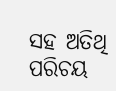ସହ ଅତିଥି ପରିଚୟ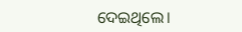ଦେଇଥିଲେ।